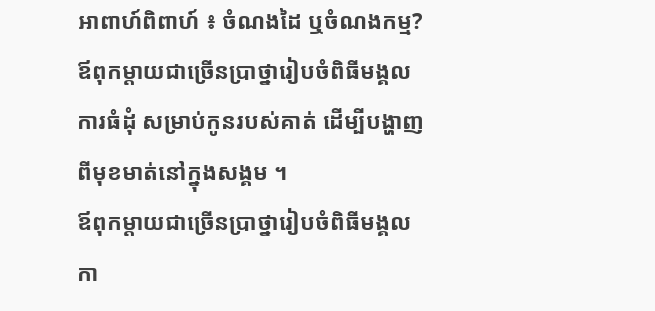អាពាហ៍ពិពាហ៍ ៖ ចំណងដៃ ឬចំណងកម្ម?
ឪពុកម្តាយជាច្រើនប្រាថ្នារៀបចំពិធីមង្គលការធំដុំ សម្រាប់កូនរបស់គាត់ ដើម្បីបង្ហាញពីមុខមាត់នៅក្នុងសង្គម ។
ឪពុកម្តាយជាច្រើនប្រាថ្នារៀបចំពិធីមង្គលកា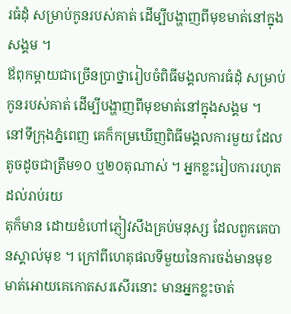រធំដុំ សម្រាប់កូនរបស់គាត់ ដើម្បីបង្ហាញពីមុខមាត់នៅក្នុងសង្គម ។
ឪពុកម្តាយជាច្រើនប្រាថ្នារៀបចំពិធីមង្គលការធំដុំ សម្រាប់កូនរបស់គាត់ ដើម្បីបង្ហាញពីមុខមាត់នៅក្នុងសង្គម ។
នៅទីក្រុងភ្នំពេញ គេក៏កម្រឃើញពិធីមង្គលការមួយ ដែលតូចដូចជាត្រឹម១០ ឬ២០តុណាស់ ។ អ្នកខ្លះរៀបការរហូតដល់រាប់រយ
តុក៏មាន ដោយខំហៅភ្ញៀវសឹងគ្រប់មនុស្ស ដែលពួកគេបានស្គាល់មុខ ។ ក្រៅពីហេតុផលទីមួយនៃការចង់មានមុខមាត់អោយគេកោតសរសើរនោះ មានអ្នកខ្លះចាត់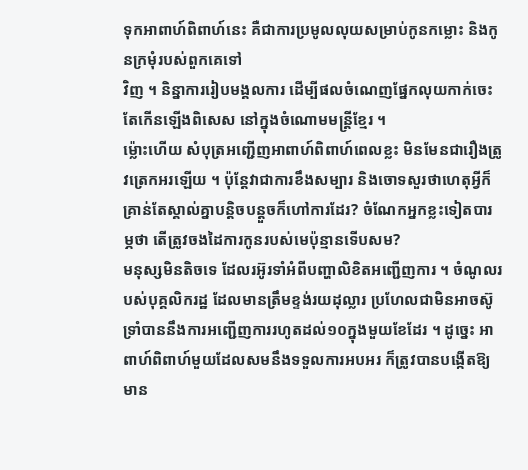ទុកអាពាហ៍ពិពាហ៍នេះ គឺជាការប្រមូលលុយសម្រាប់កូនកម្លោះ និងកូនក្រមុំរបស់ពួកគេទៅ
វិញ ។ និន្នាការរៀបមង្គលការ ដើម្បីផលចំណេញផ្នែកលុយកាក់ចេះតែកើនឡើងពិសេស នៅក្នុងចំណោមមន្ត្រីខ្មែរ ។
ម្ល៉ោះហើយ សំបុត្រអញ្ជើញអាពាហ៍ពិពាហ៍ពេលខ្លះ មិនមែនជារឿងត្រូវត្រេកអរឡើយ ។ ប៉ុន្តែវាជាការខឹងសម្បារ និងចោទសួរថាហេតុអ្វីក៏គ្រាន់តែស្គាល់គ្នាបន្តិចបន្តួចក៏ហៅការដែរ? ចំណែកអ្នកខ្លះទៀតបារម្ភថា តើត្រូវចងដៃការកូនរបស់មេប៉ុន្មានទើបសម?
មនុស្សមិនតិចទេ ដែលរអ៊ូរទាំអំពីបញ្ហាលិខិតអញ្ជើញការ ។ ចំណូលរបស់បុគ្គលិករដ្ឋ ដែលមានត្រឹមខ្ទង់រយដុល្លារ ប្រហែលជាមិនអាចស៊ូទ្រាំបាននឹងការអញ្ជើញការរហូតដល់១០ក្នុងមួយខែដែរ ។ ដូច្នេះ អាពាហ៍ពិពាហ៍មួយដែលសមនឹងទទួលការអបអរ ក៏ត្រូវបានបង្កើតឱ្យមាន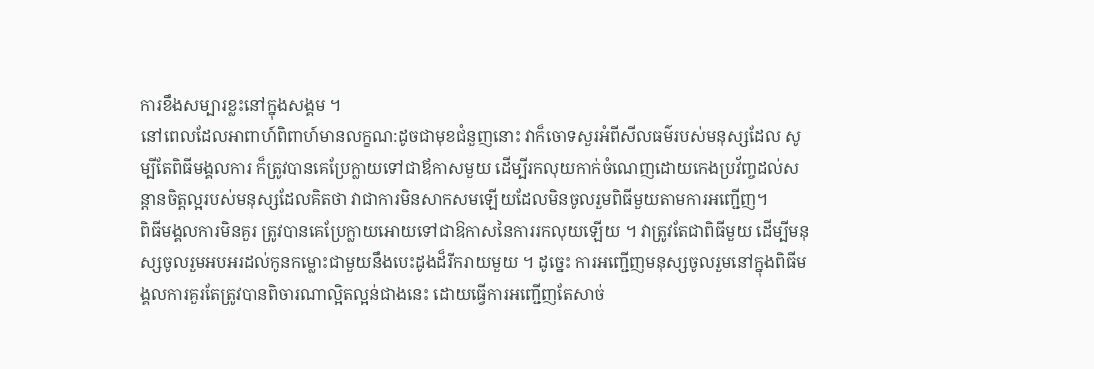ការខឹងសម្បារខ្លះនៅក្នុងសង្គម ។
នៅពេលដែលអាពាហ៍ពិពាហ៍មានលក្ខណ:ដូចជាមុខជំនួញនោះ វាក៏ចោទសួរអំពីសីលធម៌របស់មនុស្សដែល សូម្បីតែពិធីមង្គលការ ក៏ត្រូវបានគេប្រែក្លាយទៅជាឪកាសមួយ ដើម្បីរកលុយកាក់ចំណេញដោយកេងប្រវ័ញ្ចដល់សន្តានចិត្តល្អរបស់មនុស្សដែលគិតថា វាជាការមិនសាកសមឡើយដែលមិនចូលរួមពិធីមួយតាមការអញ្ជើញ។
ពិធីមង្គលការមិនគួរ ត្រូវបានគេប្រែក្លាយអោយទៅជាឱកាសនៃការរកលុយឡើយ ។ វាត្រូវតែជាពិធីមួយ ដើម្បីមនុស្សចូលរួមអបអរដល់កូនកម្លោះជាមួយនឹងបេះដូងដ៏រីករាយមួយ ។ ដូច្នេះ ការអញ្ជើញមនុស្សចូលរួមនៅក្នុងពិធីមង្គលការគួរតែត្រូវបានពិចារណាល្អិតល្អន់ជាងនេះ ដោយធ្វើការអញ្ជើញតែសាច់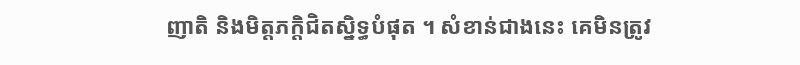ញាតិ និងមិត្តភក្តិជិតស្និទ្ធបំផុត ។ សំខាន់ជាងនេះ គេមិនត្រូវ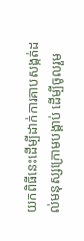យកពិធីនេះដើម្បីដាក់ការគាបសង្កត់ដល់មនុស្សក្រោមបង្គាប់ ដើម្បីចូលរួម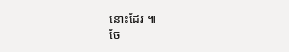នោះដែរ ៕
ចែ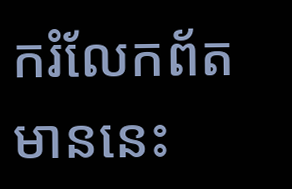ករំលែកព័តមាននេះ